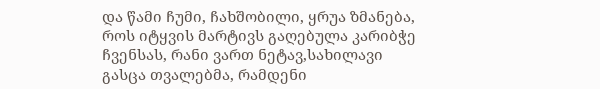და წამი ჩუმი, ჩახშობილი, ყრუა ზმანება, როს იტყვის მარტივს გაღებულა კარიბჭე ჩვენსას, რანი ვართ ნეტავ,სახილავი გასცა თვალებმა, რამდენი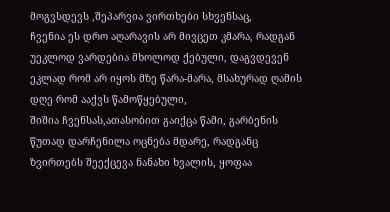მოგვსდევს ,შეპარვია ვირთხები სხვენსაც,
ჩვენია ეს დრო აღარავის არ მივცეთ კმარა, რადგან უეკლოდ ვარდებია მხოლოდ ქებული, დაგვდევენ ეკლად რომ არ იყოს მზე წარა-მარა, მსახურად ღამის დღე რომ ააქვს წამოწყებული,
შიშია ჩვენსას,ათასობით გაიქცა წამი, გარბენის წუთად დარჩენილა ოცნება მდარე, რადგანც ზვირთებს შეექცევა ნანახი ხვალის, ყოფაა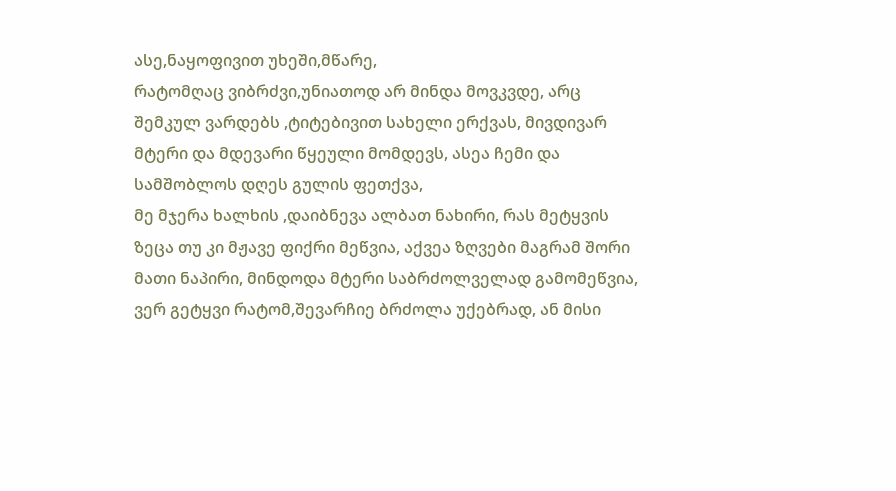ასე,ნაყოფივით უხეში,მწარე,
რატომღაც ვიბრძვი,უნიათოდ არ მინდა მოვკვდე, არც შემკულ ვარდებს ,ტიტებივით სახელი ერქვას, მივდივარ მტერი და მდევარი წყეული მომდევს, ასეა ჩემი და სამშობლოს დღეს გულის ფეთქვა,
მე მჯერა ხალხის ,დაიბნევა ალბათ ნახირი, რას მეტყვის ზეცა თუ კი მჟავე ფიქრი მეწვია, აქვეა ზღვები მაგრამ შორი მათი ნაპირი, მინდოდა მტერი საბრძოლველად გამომეწვია,
ვერ გეტყვი რატომ,შევარჩიე ბრძოლა უქებრად, ან მისი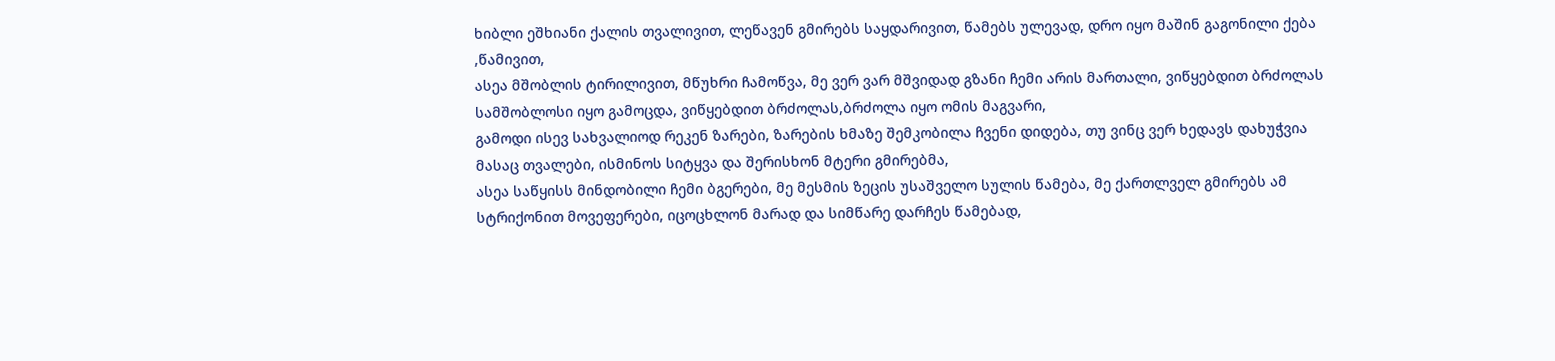ხიბლი ეშხიანი ქალის თვალივით, ლეწავენ გმირებს საყდარივით, წამებს ულევად, დრო იყო მაშინ გაგონილი ქება ,წამივით,
ასეა მშობლის ტირილივით, მწუხრი ჩამოწვა, მე ვერ ვარ მშვიდად გზანი ჩემი არის მართალი, ვიწყებდით ბრძოლას სამშობლოსი იყო გამოცდა, ვიწყებდით ბრძოლას,ბრძოლა იყო ომის მაგვარი,
გამოდი ისევ სახვალიოდ რეკენ ზარები, ზარების ხმაზე შემკობილა ჩვენი დიდება, თუ ვინც ვერ ხედავს დახუჭვია მასაც თვალები, ისმინოს სიტყვა და შერისხონ მტერი გმირებმა,
ასეა საწყისს მინდობილი ჩემი ბგერები, მე მესმის ზეცის უსაშველო სულის წამება, მე ქართლველ გმირებს ამ სტრიქონით მოვეფერები, იცოცხლონ მარად და სიმწარე დარჩეს წამებად,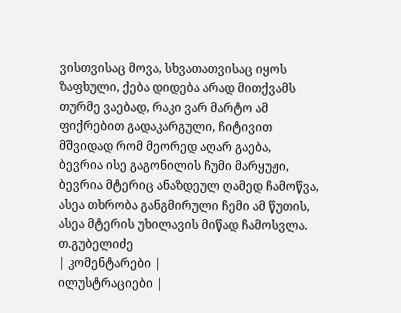ვისთვისაც მოვა, სხვათათვისაც იყოს ზაფხული, ქება დიდება არად მითქვამს თურმე ვაებად, რაკი ვარ მარტო ამ ფიქრებით გადაკარგული, ჩიტივით მშვიდად რომ მეორედ აღარ გაება,
ბევრია ისე გაგონილის ჩუმი მარყუჟი, ბევრია მტერიც ანაზდეულ ღამედ ჩამოწვა, ასეა თხრობა განგმირული ჩემი ამ წუთის, ასეა მტერის უხილავის მიწად ჩამოსვლა.
თ.გუბელიძე
| კომენტარები |
ილუსტრაციები |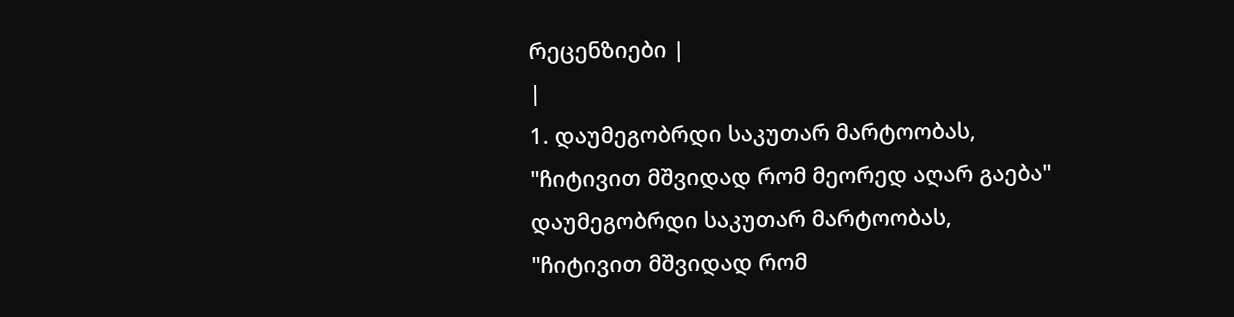რეცენზიები |
|
1. დაუმეგობრდი საკუთარ მარტოობას,
"ჩიტივით მშვიდად რომ მეორედ აღარ გაება"
დაუმეგობრდი საკუთარ მარტოობას,
"ჩიტივით მშვიდად რომ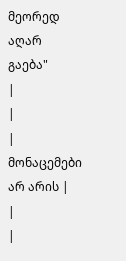მეორედ აღარ გაება"
|
|
| მონაცემები არ არის |
|
|